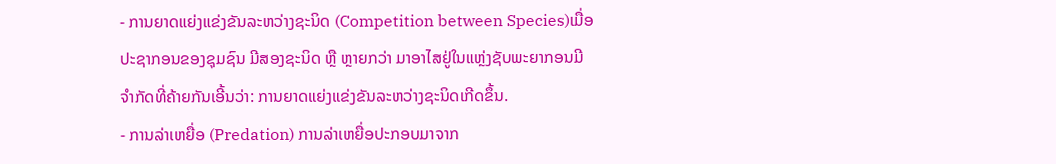- ການຍາດແຍ່ງແຂ່ງຂັນລະຫວ່າງຊະນິດ (Competition between Species)ເມື່ອປະຊາກອນຂອງຊຸມຊົນ ມີສອງຊະນິດ ຫຼື ຫຼາຍກວ່າ ມາອາໄສຢູ່ໃນແຫຼ່ງຊັບພະຍາກອນມີຈໍາກັດທີ່ຄ້າຍກັນເອີ້ນວ່າ: ການຍາດແຍ່ງແຂ່ງຂັນລະຫວ່າງຊະນິດເກີດຂຶ້ນ.
- ການລ່າເຫຍື່ອ (Predation) ການລ່າເຫຍື່ອປະກອບມາຈາກ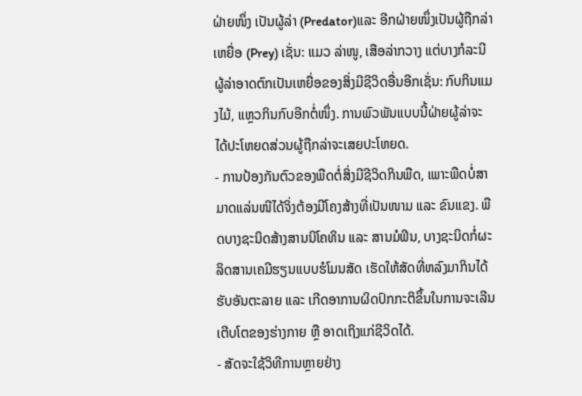ຝ່າຍໜຶ່ງ ເປັນຜູ້ລ່າ (Predator)ແລະ ອີກຝ່າຍໜຶ່ງເປັນຜູ້ຖືກລ່າເຫຍື່ອ (Prey) ເຊັ່ນ: ແມວ ລ່າໜູ, ເສືອລ່າກວາງ ແຕ່ບາງກໍລະນີຜູ້ລ່າອາດຕົກເປັນເຫຍື່ອຂອງສິ່ງມີຊີວິດອື່ນອີກເຊັ່ນ: ກົບກິນແມງໄມ້, ແຫຼວກິນກົບອີກຕໍ່ໜຶ່ງ. ການພົວພັນແບບນີ້ຝ່າຍຜູ້ລ່າຈະໄດ້ປະໂຫຍດສ່ວນຜູ້ຖືກລ່າຈະເສຍປະໂຫຍດ.
- ການປ້ອງກັນຕົວຂອງພືດຕໍ່ສິ່ງມີຊີວິດກິນພືດ, ເພາະພືດບໍ່ສາມາດແລ່ນໜີໄດ້ຈິ່ງຕ້ອງມີໂຄງສ້າງທີ່ເປັນໜາມ ແລະ ຂົນແຂງ. ພືດບາງຊະນິດສ້າງສານນິໂຄທິນ ແລະ ສານມໍຟິນ, ບາງຊະນິດກໍ່ຜະລິດສານເຄມີຮຽນແບບຮໍໂມນສັດ ເຮັດໃຫ້ສັດທີ່ຫລົງມາກິນໄດ້ຮັບອັນຕະລາຍ ແລະ ເກີດອາການຜິດປົກກະຕິຂຶ້ນໃນການຈະເລີນເຕີບໂຕຂອງຮ່າງກາຍ ຫຼື ອາດເຖິງແກ່ຊີວິດໄດ້.
- ສັດຈະໃຊ້ວິທີການຫຼາຍຢ່າງ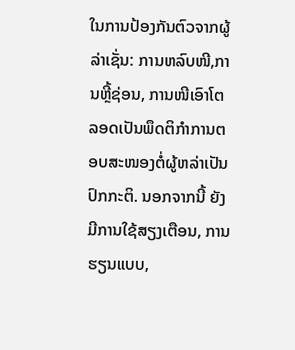ໃນການປ້ອງກັນຕົວຈາກຜູ້ລ່າເຊັ່ນ: ການຫລົບໜີ,ການຫຼີ້ຊ່ອນ, ການໜີເອົາໂຕລອດເປັນພຶດຕິກໍາການຕອບສະໜອງຕໍ່ຜູ້ຫລ່າເປັນປົກກະຕິ. ນອກຈາກນີ້ ຍັງມີການໃຊ້ສຽງເຕືອນ, ການຮຽນແບບ,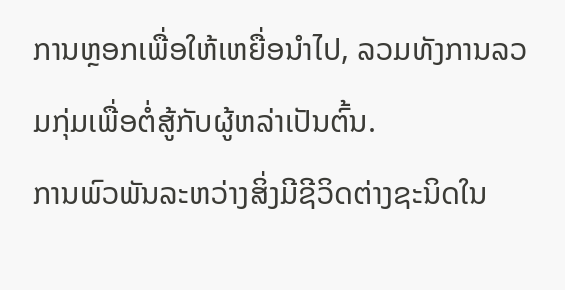ການຫຼອກເພື່ອໃຫ້ເຫຍື່ອນໍາໄປ, ລວມທັງການລວມກຸ່ມເພື່ອຕໍ່ສູ້ກັບຜູ້ຫລ່າເປັນຕົ້ນ.
ການພົວພັນລະຫວ່າງສິ່ງມີຊີວິດຕ່າງຊະນິດໃນ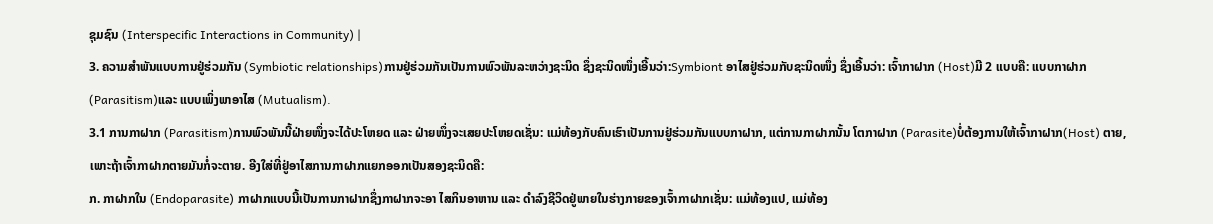ຊຸມຊົນ (Interspecific Interactions in Community) |
3. ຄວາມສໍາພັນແບບການຢູ່ຮ່ວມກັນ (Symbiotic relationships)ການຢູ່ຮ່ວມກັນເປັນການພົວພັນລະຫວ່າງຊະນິດ ຊຶ່ງຊະນິດໜຶ່ງເອີ້ນວ່າ:Symbiont ອາໄສຢູ່ຮ່ວມກັບຊະນິດໜຶ່ງ ຊຶ່ງເອີ້ນວ່າ: ເຈົ້າກາຝາກ (Host)ມີ 2 ແບບຄື: ແບບກາຝາກ (Parasitism)ແລະ ແບບເພິ່ງພາອາໄສ (Mutualism).
3.1 ການກາຝາກ (Parasitism)ການພົວພັນນີ້ຝ່າຍໜຶ່ງຈະໄດ້ປະໂຫຍດ ແລະ ຝ່າຍໜຶ່ງຈະເສຍປະໂຫຍດເຊັ່ນ: ແມ່ທ້ອງກັບຄົນເຮົາເປັນການຢູ່ຮ່ວມກັນແບບກາຝາກ, ແຕ່ການກາຝາກນັ້ນ ໂຕກາຝາກ (Parasite)ບໍ່ຕ້ອງການໃຫ້ເຈົ້າກາຝາກ(Host) ຕາຍ, ເພາະຖ້າເຈົ້າກາຝາກຕາຍມັນກໍ່ຈະຕາຍ. ອີງໃສ່ທີ່ຢູ່ອາໄສການກາຝາກແຍກອອກເປັນສອງຊະນິດຄື:
ກ. ກາຝາກໃນ (Endoparasite) ກາຝາກແບບນີ້ເປັນການກາຝາກຊຶ່ງກາຝາກຈະອາ ໄສກິນອາຫານ ແລະ ດຳລົງຊີວິດຢູ່ພາຍໃນຮ່າງກາຍຂອງເຈົ້າກາຝາກເຊັ່ນ: ແມ່ທ້ອງແປ, ແມ່ທ້ອງ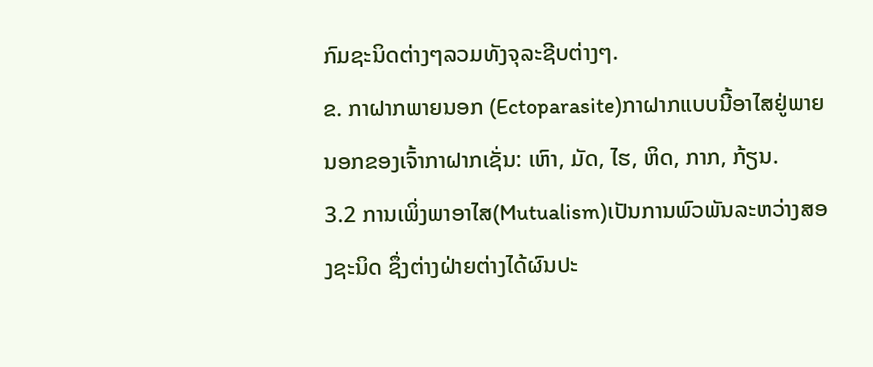ກົມຊະນິດຕ່າງໆລວມທັງຈຸລະຊີບຕ່າງໆ.
ຂ. ກາຝາກພາຍນອກ (Ectoparasite)ກາຝາກແບບນີ້ອາໄສຢູ່ພາຍນອກຂອງເຈົ້າກາຝາກເຊັ່ນ: ເຫົາ, ມັດ, ໄຮ, ຫິດ, ກາກ, ກ້ຽນ.
3.2 ການເພິ່ງພາອາໄສ(Mutualism)ເປັນການພົວພັນລະຫວ່າງສອງຊະນິດ ຊຶ່ງຕ່າງຝ່າຍຕ່າງໄດ້ຜົນປະ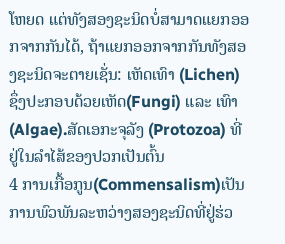ໂຫຍດ ແຕ່ທັງສອງຊະນິດບໍ່ສາມາດແຍກອອກຈາກກັນໄດ້, ຖ້າແຍກອອກຈາກກັນທັງສອງຊະນິດຈະຕາຍເຊັ່ນ: ເຫັດເທົາ (Lichen) ຊຶ່ງປະກອບດ້ວຍເຫັດ(Fungi) ແລະ ເທົາ (Algae).ສັດເອກະຈຸລັງ (Protozoa) ທີ່ຢູ່ໃນລຳໄສ້ຂອງປວກເປັນຕົ້ນ
4 ການເກື້ອກູນ(Commensalism)ເປັນການພົວພັນລະຫວ່າງສອງຊະນິດທີ່ຢູ່ຮ່ວ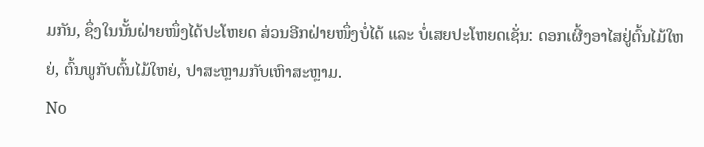ມກັນ, ຊຶ່ງໃນນັ້ນຝ່າຍໜຶ່ງໄດ້ປະໂຫຍດ ສ່ວນອີກຝ່າຍໜຶ່ງບໍ່ໄດ້ ແລະ ບໍ່ເສຍປະໂຫຍດເຊັ່ນ: ດອກເຜີ້ງອາໄສຢູ່ຕົ້ນໄມ້ໃຫຍ່, ຕົ້ນພູກັບຕົ້ນໄມ້ໃຫຍ່, ປາສະຫຼາມກັບເຫົາສະຫຼາມ.
No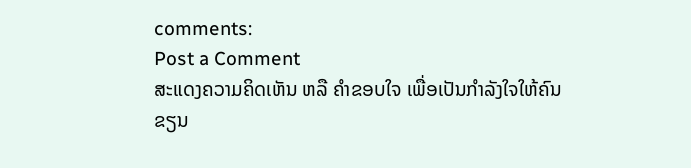comments:
Post a Comment
ສະແດງຄວາມຄິດເຫັນ ຫລື ຄຳຂອບໃຈ ເພື່ອເປັນກຳລັງໃຈໃຫ້ຄົນຂຽນ